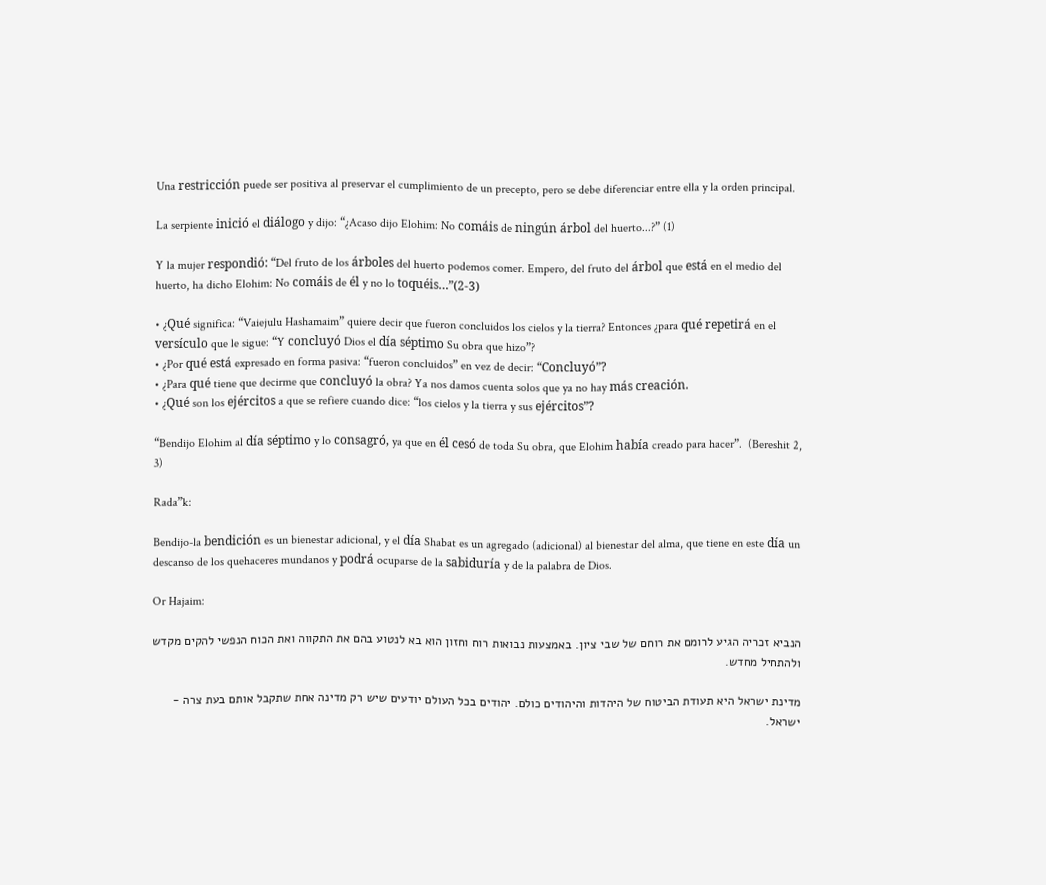Una restricción puede ser positiva al preservar el cumplimiento de un precepto, pero se debe diferenciar entre ella y la orden principal.

La serpiente inició el diálogo y dijo: “¿Acaso dijo Elohim: No comáis de ningún árbol del huerto...?” (1)

Y la mujer respondió: “Del fruto de los árboles del huerto podemos comer. Empero, del fruto del árbol que está en el medio del huerto, ha dicho Elohim: No comáis de él y no lo toquéis…”(2-3)

• ¿Qué significa: “Vaiejulu Hashamaim” quiere decir que fueron concluidos los cielos y la tierra? Entonces ¿para qué repetirá en el versículo que le sigue: “Y concluyó Dios el día séptimo Su obra que hizo”?
• ¿Por qué está expresado en forma pasiva: “fueron concluidos” en vez de decir: “Concluyó”?
• ¿Para qué tiene que decirme que concluyó la obra? Ya nos damos cuenta solos que ya no hay más creación.
• ¿Qué son los ejércitos a que se refiere cuando dice: “los cielos y la tierra y sus ejércitos”?

“Bendijo Elohim al día séptimo y lo consagró, ya que en él cesó de toda Su obra, que Elohim había creado para hacer”.  (Bereshit 2, 3)

Rada”k:

Bendijo-la bendición es un bienestar adicional, y el día Shabat es un agregado (adicional) al bienestar del alma, que tiene en este día un descanso de los quehaceres mundanos y podrá ocuparse de la sabiduría y de la palabra de Dios.

Or Hajaim:

הנביא זכריה הגיע לרומם את רוחם של שבי ציון. באמצעות נבואות רוח וחזון הוא בא לנטוע בהם את התקווה ואת הכוח הנפשי להקים מקדש ולהתחיל מחדש.

מדינת ישראל היא תעודת הביטוח של היהדות והיהודים כולם. יהודים בכל העולם יודעים שיש רק מדינה אחת שתקבל אותם בעת צרה - ישראל.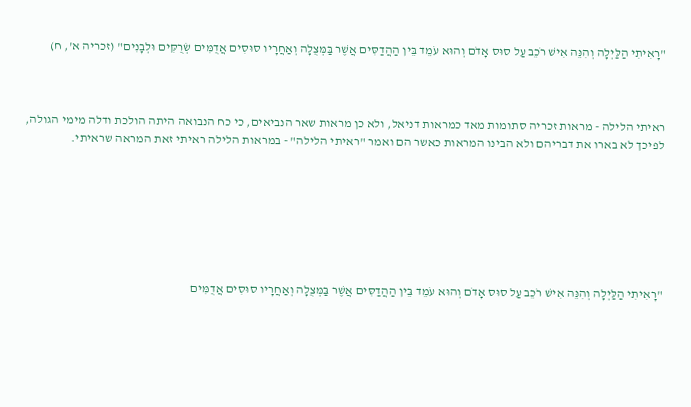"רָאִיתִי הַלַּיְלָה וְהִנֵּה אִישׁ רֹכֵב עַל סוּס אָדֹם וְהוּא עֹמֵד בֵּין הַהֲדַסִּים אֲשֶׁר בַּמְּצֻלָה וְאַחֲרָיו סוּסִים אֲדֻמִּים שְׂרֻקִּים וּלְבָנִים" (זכריה א', ח)



ראיתי הלילה - מראות זכריה סתומות מאד כמראות דניאל, ולא כן מראות שאר הנביאים, כי כח הנבואה היתה הולכת ודלה מימי הגולה, לפיכך לא בארו את דבריהם ולא הבינו המראות כאשר הם ואמר "ראיתי הלילה" - במראות הלילה ראיתי זאת המראה שראיתי.







"רָאִיתִי הַלַּיְלָה וְהִנֵּה אִישׁ רֹכֵב עַל סוּס אָדֹם וְהוּא עֹמֵד בֵּין הַהֲדַסִּים אֲשֶׁר בַּמְּצֻלָה וְאַחֲרָיו סוּסִים אֲדֻמִּים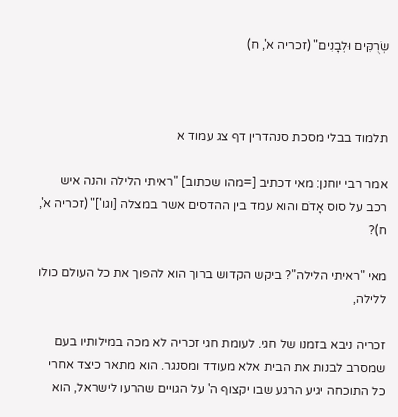שְׂרֻקִּים וּלְבָנִים" (זכריה א', ח)



תלמוד בבלי מסכת סנהדרין דף צג עמוד א

אמר רבי יוחנן: מאי דכתיב [=מהו שכתוב] "ראיתי הלילה והנה איש רכב על סוס אָדֹם והוא עמד בין ההדסים אשר במצלה [וגו']" (זכריה א', ח)?

מאי "ראיתי הלילה"? ביקש הקדוש ברוך הוא להפוך את כל העולם כולו ללילה,

זכריה ניבא בזמנו של חגי. לעומת חגי זכריה לא מכה במילותיו בעם שמסרב לבנות את הבית אלא מעודד ומסנגר. הוא מתאר כיצד אחרי כל התוכחה יגיע הרגע שבו יקצוף ה' על הגויים שהרעו לישראל, הוא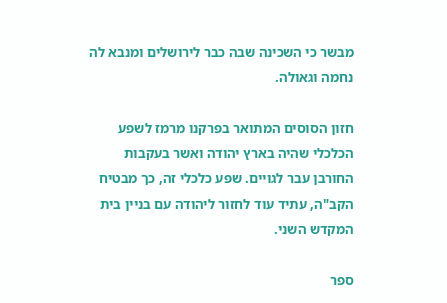מבשר כי השכינה שבה כבר לירושלים ומנבא לה נחמה וגאולה.

חזון הסוסים המתואר בפרקנו מרמז לשפע הכלכלי שהיה בארץ יהודה ואשר בעקבות החורבן עבר לגויים. שפע כלכלי זה, כך מבטיח הקב"ה, עתיד עוד לחזור ליהודה עם בניין בית המקדש השני.

ספר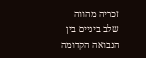זכריה מהווה שלב ביניים בין הנבואה הקדומה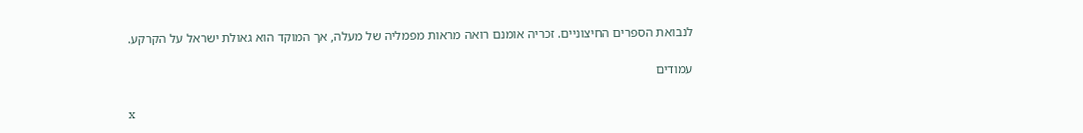לנבואת הספרים החיצוניים. זכריה אומנם רואה מראות מפמליה של מעלה, אך המוקד הוא גאולת ישראל על הקרקע.

עמודים

x